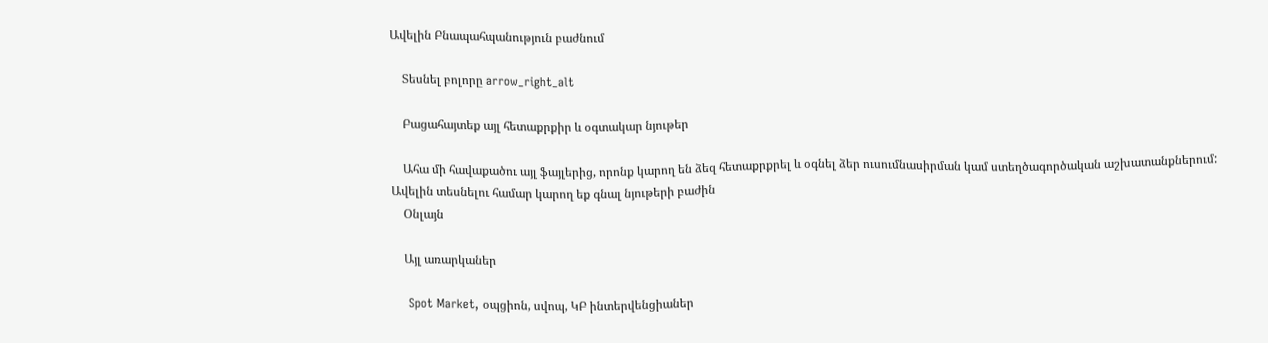Ավելին Բնապահպանություն բաժնում

    Տեսնել բոլորը arrow_right_alt

    Բացահայտեք այլ հետաքրքիր և օգտակար նյութեր

    Ահա մի հավաքածու այլ ֆայլերից, որոնք կարող են ձեզ հետաքրքրել և օգնել ձեր ուսումնասիրման կամ ստեղծագործական աշխատանքներում: Ավելին տեսնելու համար կարող եք գնալ նյութերի բաժին
    Օնլայն

    Այլ առարկաներ

    Spot Market, օպցիոն, սվոպ, ԿԲ ինտերվենցիաներ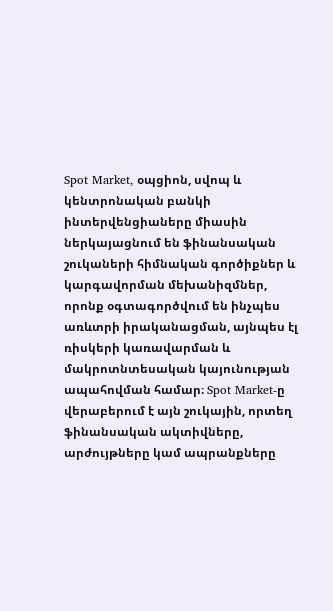Spot Market, օպցիոն, սվոպ և կենտրոնական բանկի ինտերվենցիաները միասին ներկայացնում են ֆինանսական շուկաների հիմնական գործիքներ և կարգավորման մեխանիզմներ, որոնք օգտագործվում են ինչպես առևտրի իրականացման, այնպես էլ ռիսկերի կառավարման և մակրոտնտեսական կայունության ապահովման համար։ Spot Market-ը վերաբերում է այն շուկային, որտեղ ֆինանսական ակտիվները, արժույթները կամ ապրանքները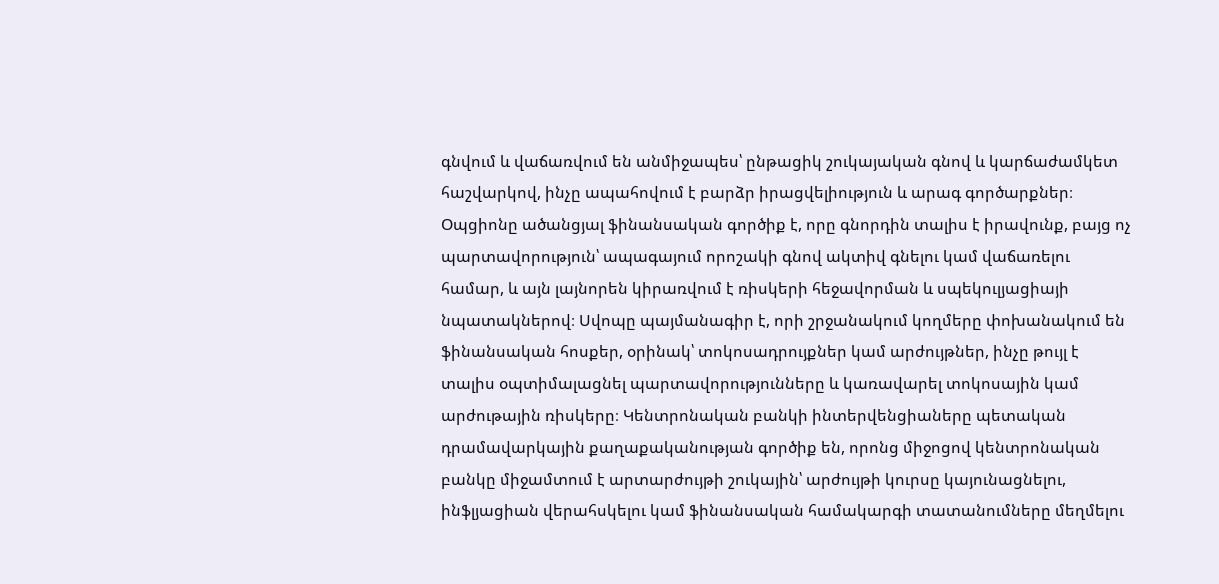գնվում և վաճառվում են անմիջապես՝ ընթացիկ շուկայական գնով և կարճաժամկետ հաշվարկով, ինչը ապահովում է բարձր իրացվելիություն և արագ գործարքներ։ Օպցիոնը ածանցյալ ֆինանսական գործիք է, որը գնորդին տալիս է իրավունք, բայց ոչ պարտավորություն՝ ապագայում որոշակի գնով ակտիվ գնելու կամ վաճառելու համար, և այն լայնորեն կիրառվում է ռիսկերի հեջավորման և սպեկուլյացիայի նպատակներով։ Սվոպը պայմանագիր է, որի շրջանակում կողմերը փոխանակում են ֆինանսական հոսքեր, օրինակ՝ տոկոսադրույքներ կամ արժույթներ, ինչը թույլ է տալիս օպտիմալացնել պարտավորությունները և կառավարել տոկոսային կամ արժութային ռիսկերը։ Կենտրոնական բանկի ինտերվենցիաները պետական դրամավարկային քաղաքականության գործիք են, որոնց միջոցով կենտրոնական բանկը միջամտում է արտարժույթի շուկային՝ արժույթի կուրսը կայունացնելու, ինֆլյացիան վերահսկելու կամ ֆինանսական համակարգի տատանումները մեղմելու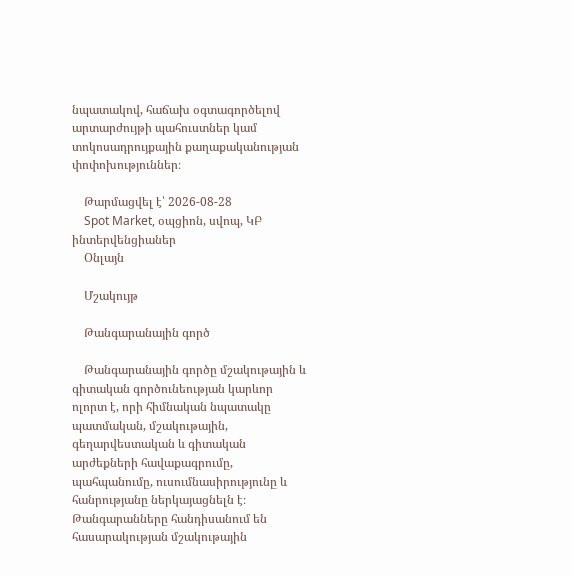նպատակով, հաճախ օգտագործելով արտարժույթի պահուստներ կամ տոկոսադրույքային քաղաքականության փոփոխություններ։

    Թարմացվել է՝ 2026-08-28
    Spot Market, օպցիոն, սվոպ, ԿԲ ինտերվենցիաներ
    Օնլայն

    Մշակույթ

    Թանգարանային գործ

    Թանգարանային գործը մշակութային և գիտական գործունեության կարևոր ոլորտ է, որի հիմնական նպատակը պատմական, մշակութային, գեղարվեստական և գիտական արժեքների հավաքագրումը, պահպանումը, ուսումնասիրությունը և հանրությանը ներկայացնելն է։ Թանգարանները հանդիսանում են հասարակության մշակութային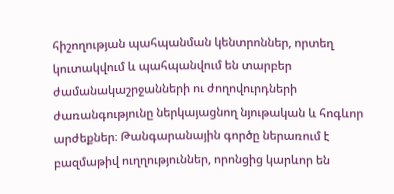հիշողության պահպանման կենտրոններ, որտեղ կուտակվում և պահպանվում են տարբեր ժամանակաշրջանների ու ժողովուրդների ժառանգությունը ներկայացնող նյութական և հոգևոր արժեքներ։ Թանգարանային գործը ներառում է բազմաթիվ ուղղություններ, որոնցից կարևոր են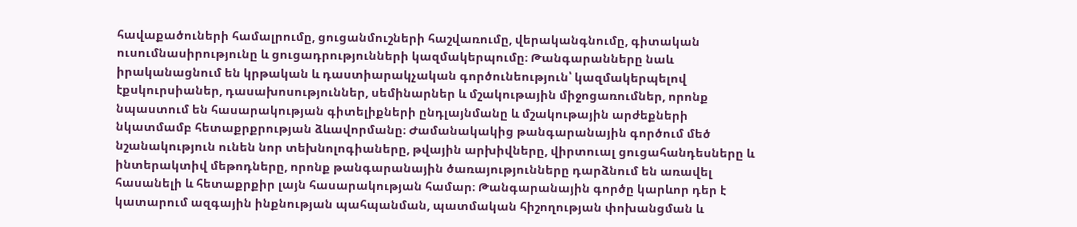հավաքածուների համալրումը, ցուցանմուշների հաշվառումը, վերականգնումը, գիտական ուսումնասիրությունը և ցուցադրությունների կազմակերպումը։ Թանգարանները նաև իրականացնում են կրթական և դաստիարակչական գործունեություն՝ կազմակերպելով էքսկուրսիաներ, դասախոսություններ, սեմինարներ և մշակութային միջոցառումներ, որոնք նպաստում են հասարակության գիտելիքների ընդլայնմանը և մշակութային արժեքների նկատմամբ հետաքրքրության ձևավորմանը։ Ժամանակակից թանգարանային գործում մեծ նշանակություն ունեն նոր տեխնոլոգիաները, թվային արխիվները, վիրտուալ ցուցահանդեսները և ինտերակտիվ մեթոդները, որոնք թանգարանային ծառայությունները դարձնում են առավել հասանելի և հետաքրքիր լայն հասարակության համար։ Թանգարանային գործը կարևոր դեր է կատարում ազգային ինքնության պահպանման, պատմական հիշողության փոխանցման և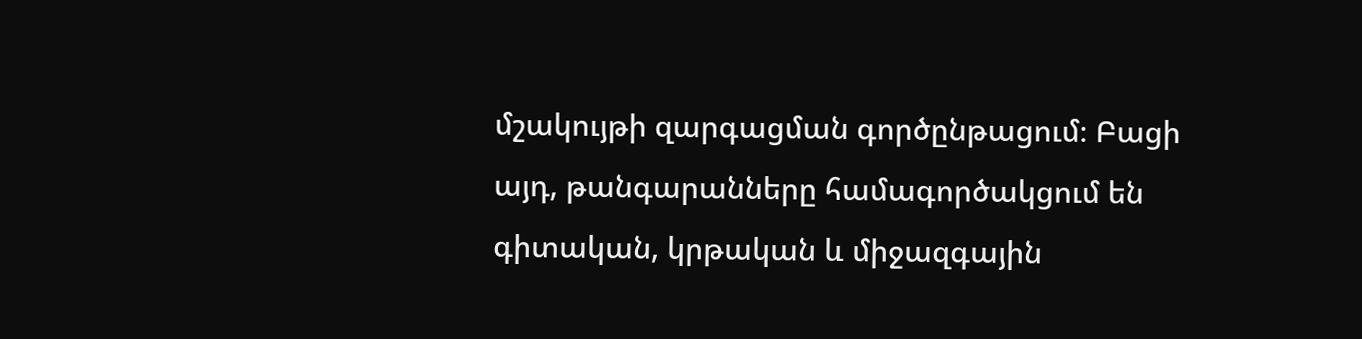մշակույթի զարգացման գործընթացում։ Բացի այդ, թանգարանները համագործակցում են գիտական, կրթական և միջազգային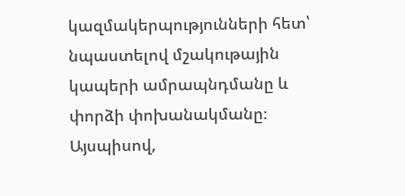կազմակերպությունների հետ՝ նպաստելով մշակութային կապերի ամրապնդմանը և փորձի փոխանակմանը։ Այսպիսով,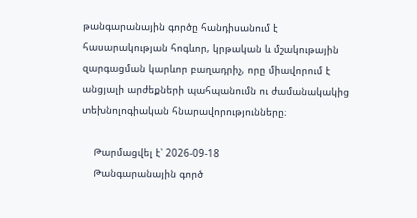թանգարանային գործը հանդիսանում է հասարակության հոգևոր, կրթական և մշակութային զարգացման կարևոր բաղադրիչ, որը միավորում է անցյալի արժեքների պահպանումն ու ժամանակակից տեխնոլոգիական հնարավորությունները։

    Թարմացվել է՝ 2026-09-18
    Թանգարանային գործ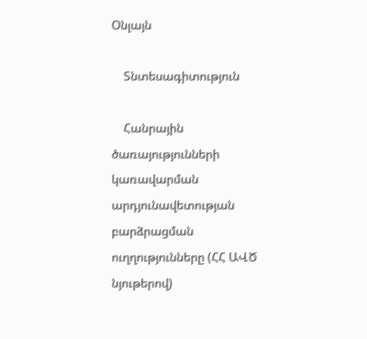Օնլայն

    Տնտեսագիտություն

    Հանրային ծառայությունների կառավարման արդյունավետության բարձրացման ուղղությունները (ՀՀ ԱՎԾ նյութերով)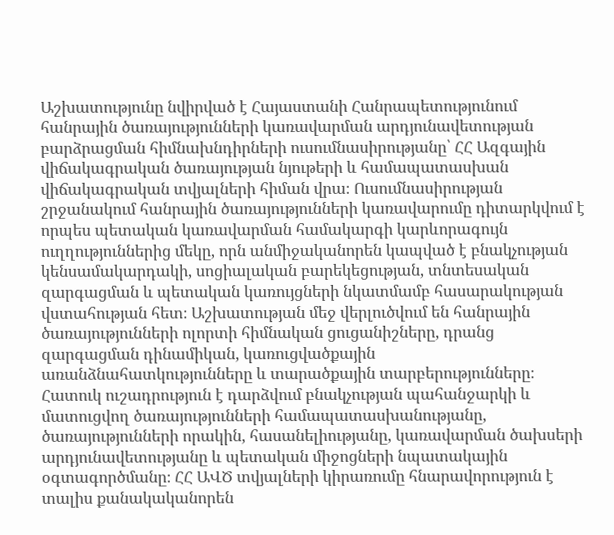Աշխատությունը նվիրված է Հայաստանի Հանրապետությունում հանրային ծառայությունների կառավարման արդյունավետության բարձրացման հիմնախնդիրների ուսումնասիրությանը՝ ՀՀ Ազգային վիճակագրական ծառայության նյութերի և համապատասխան վիճակագրական տվյալների հիման վրա։ Ուսումնասիրության շրջանակում հանրային ծառայությունների կառավարումը դիտարկվում է որպես պետական կառավարման համակարգի կարևորագույն ուղղություններից մեկը, որն անմիջականորեն կապված է բնակչության կենսամակարդակի, սոցիալական բարեկեցության, տնտեսական զարգացման և պետական կառույցների նկատմամբ հասարակության վստահության հետ։ Աշխատության մեջ վերլուծվում են հանրային ծառայությունների ոլորտի հիմնական ցուցանիշները, դրանց զարգացման դինամիկան, կառուցվածքային առանձնահատկությունները և տարածքային տարբերությունները։ Հատուկ ուշադրություն է դարձվում բնակչության պահանջարկի և մատուցվող ծառայությունների համապատասխանությանը, ծառայությունների որակին, հասանելիությանը, կառավարման ծախսերի արդյունավետությանը և պետական միջոցների նպատակային օգտագործմանը։ ՀՀ ԱՎԾ տվյալների կիրառումը հնարավորություն է տալիս քանակականորեն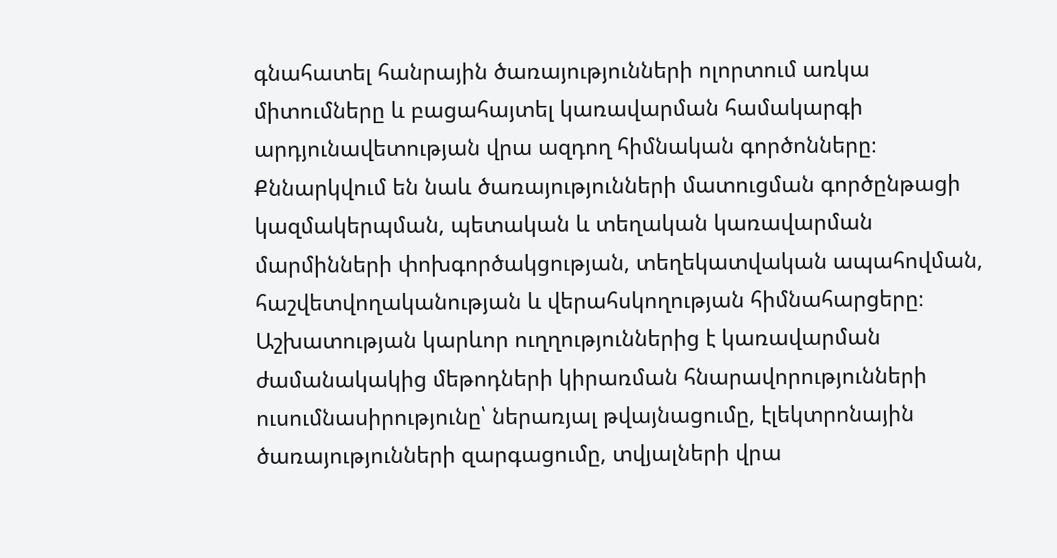գնահատել հանրային ծառայությունների ոլորտում առկա միտումները և բացահայտել կառավարման համակարգի արդյունավետության վրա ազդող հիմնական գործոնները։ Քննարկվում են նաև ծառայությունների մատուցման գործընթացի կազմակերպման, պետական և տեղական կառավարման մարմինների փոխգործակցության, տեղեկատվական ապահովման, հաշվետվողականության և վերահսկողության հիմնահարցերը։ Աշխատության կարևոր ուղղություններից է կառավարման ժամանակակից մեթոդների կիրառման հնարավորությունների ուսումնասիրությունը՝ ներառյալ թվայնացումը, էլեկտրոնային ծառայությունների զարգացումը, տվյալների վրա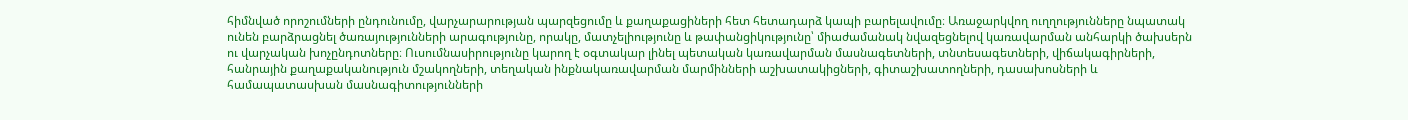հիմնված որոշումների ընդունումը, վարչարարության պարզեցումը և քաղաքացիների հետ հետադարձ կապի բարելավումը։ Առաջարկվող ուղղությունները նպատակ ունեն բարձրացնել ծառայությունների արագությունը, որակը, մատչելիությունը և թափանցիկությունը՝ միաժամանակ նվազեցնելով կառավարման անհարկի ծախսերն ու վարչական խոչընդոտները։ Ուսումնասիրությունը կարող է օգտակար լինել պետական կառավարման մասնագետների, տնտեսագետների, վիճակագիրների, հանրային քաղաքականություն մշակողների, տեղական ինքնակառավարման մարմինների աշխատակիցների, գիտաշխատողների, դասախոսների և համապատասխան մասնագիտությունների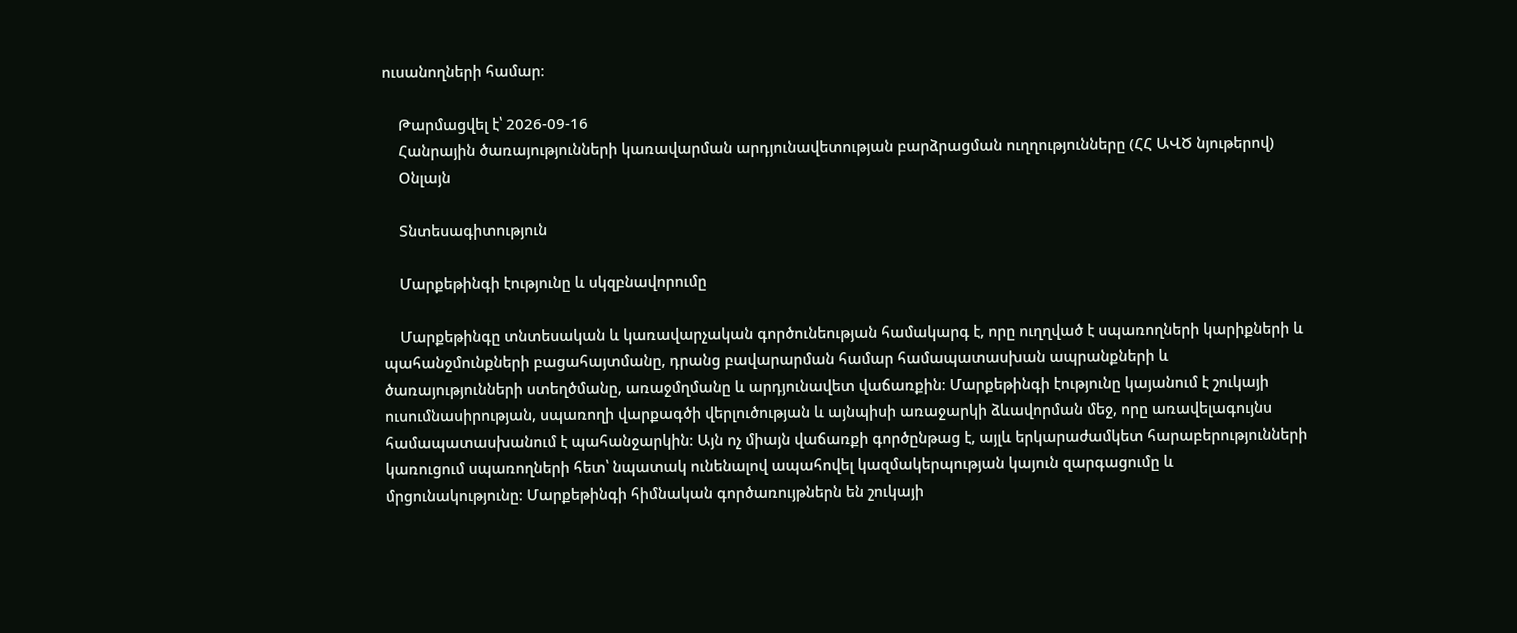ուսանողների համար։

    Թարմացվել է՝ 2026-09-16
    Հանրային ծառայությունների կառավարման արդյունավետության բարձրացման ուղղությունները (ՀՀ ԱՎԾ նյութերով)
    Օնլայն

    Տնտեսագիտություն

    Մարքեթինգի էությունը և սկզբնավորումը

    Մարքեթինգը տնտեսական և կառավարչական գործունեության համակարգ է, որը ուղղված է սպառողների կարիքների և պահանջմունքների բացահայտմանը, դրանց բավարարման համար համապատասխան ապրանքների և ծառայությունների ստեղծմանը, առաջմղմանը և արդյունավետ վաճառքին։ Մարքեթինգի էությունը կայանում է շուկայի ուսումնասիրության, սպառողի վարքագծի վերլուծության և այնպիսի առաջարկի ձևավորման մեջ, որը առավելագույնս համապատասխանում է պահանջարկին։ Այն ոչ միայն վաճառքի գործընթաց է, այլև երկարաժամկետ հարաբերությունների կառուցում սպառողների հետ՝ նպատակ ունենալով ապահովել կազմակերպության կայուն զարգացումը և մրցունակությունը։ Մարքեթինգի հիմնական գործառույթներն են շուկայի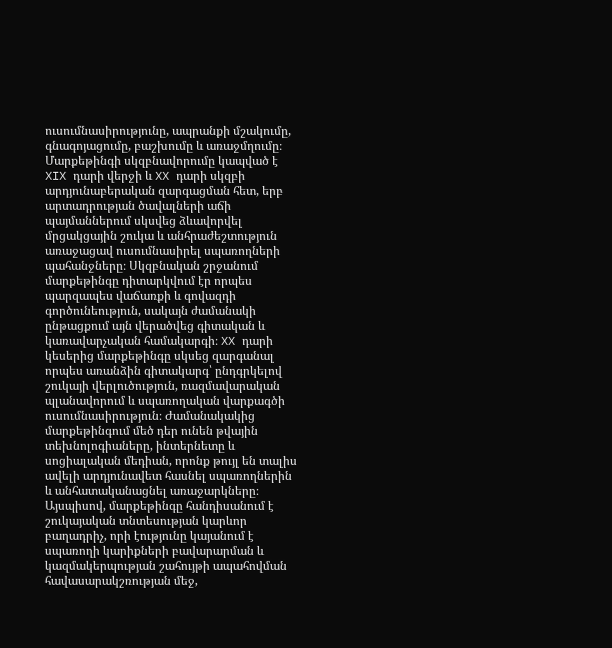ուսումնասիրությունը, ապրանքի մշակումը, գնագոյացումը, բաշխումը և առաջմղումը։ Մարքեթինգի սկզբնավորումը կապված է XIX դարի վերջի և XX դարի սկզբի արդյունաբերական զարգացման հետ, երբ արտադրության ծավալների աճի պայմաններում սկսվեց ձևավորվել մրցակցային շուկա և անհրաժեշտություն առաջացավ ուսումնասիրել սպառողների պահանջները։ Սկզբնական շրջանում մարքեթինգը դիտարկվում էր որպես պարզապես վաճառքի և գովազդի գործունեություն, սակայն ժամանակի ընթացքում այն վերածվեց գիտական և կառավարչական համակարգի։ XX դարի կեսերից մարքեթինգը սկսեց զարգանալ որպես առանձին գիտակարգ՝ ընդգրկելով շուկայի վերլուծություն, ռազմավարական պլանավորում և սպառողական վարքագծի ուսումնասիրություն։ Ժամանակակից մարքեթինգում մեծ դեր ունեն թվային տեխնոլոգիաները, ինտերնետը և սոցիալական մեդիան, որոնք թույլ են տալիս ավելի արդյունավետ հասնել սպառողներին և անհատականացնել առաջարկները։ Այսպիսով, մարքեթինգը հանդիսանում է շուկայական տնտեսության կարևոր բաղադրիչ, որի էությունը կայանում է սպառողի կարիքների բավարարման և կազմակերպության շահույթի ապահովման հավասարակշռության մեջ,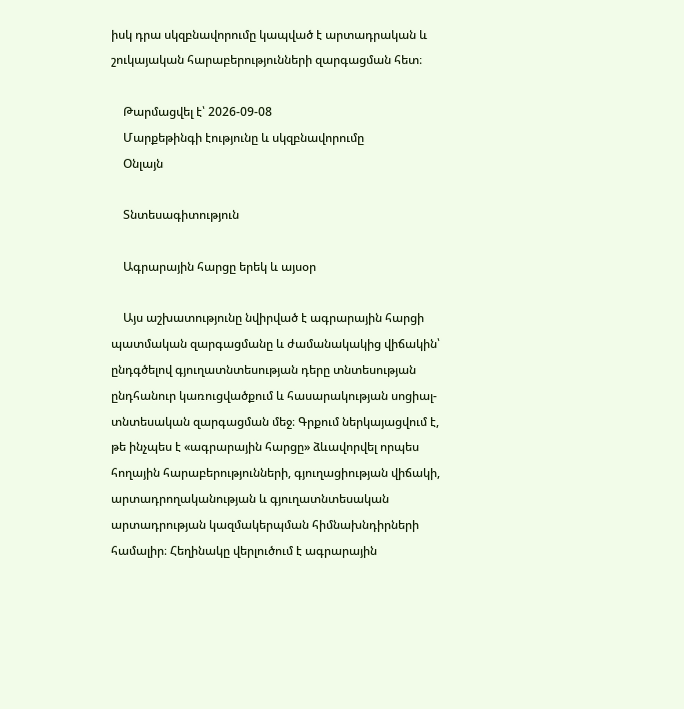իսկ դրա սկզբնավորումը կապված է արտադրական և շուկայական հարաբերությունների զարգացման հետ։

    Թարմացվել է՝ 2026-09-08
    Մարքեթինգի էությունը և սկզբնավորումը
    Օնլայն

    Տնտեսագիտություն

    Ագրարային հարցը երեկ և այսօր

    Այս աշխատությունը նվիրված է ագրարային հարցի պատմական զարգացմանը և ժամանակակից վիճակին՝ ընդգծելով գյուղատնտեսության դերը տնտեսության ընդհանուր կառուցվածքում և հասարակության սոցիալ-տնտեսական զարգացման մեջ։ Գրքում ներկայացվում է, թե ինչպես է «ագրարային հարցը» ձևավորվել որպես հողային հարաբերությունների, գյուղացիության վիճակի, արտադրողականության և գյուղատնտեսական արտադրության կազմակերպման հիմնախնդիրների համալիր։ Հեղինակը վերլուծում է ագրարային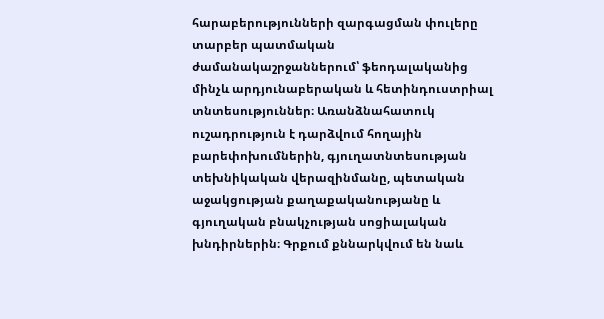հարաբերությունների զարգացման փուլերը տարբեր պատմական ժամանակաշրջաններում՝ ֆեոդալականից մինչև արդյունաբերական և հետինդուստրիալ տնտեսություններ։ Առանձնահատուկ ուշադրություն է դարձվում հողային բարեփոխումներին, գյուղատնտեսության տեխնիկական վերազինմանը, պետական աջակցության քաղաքականությանը և գյուղական բնակչության սոցիալական խնդիրներին։ Գրքում քննարկվում են նաև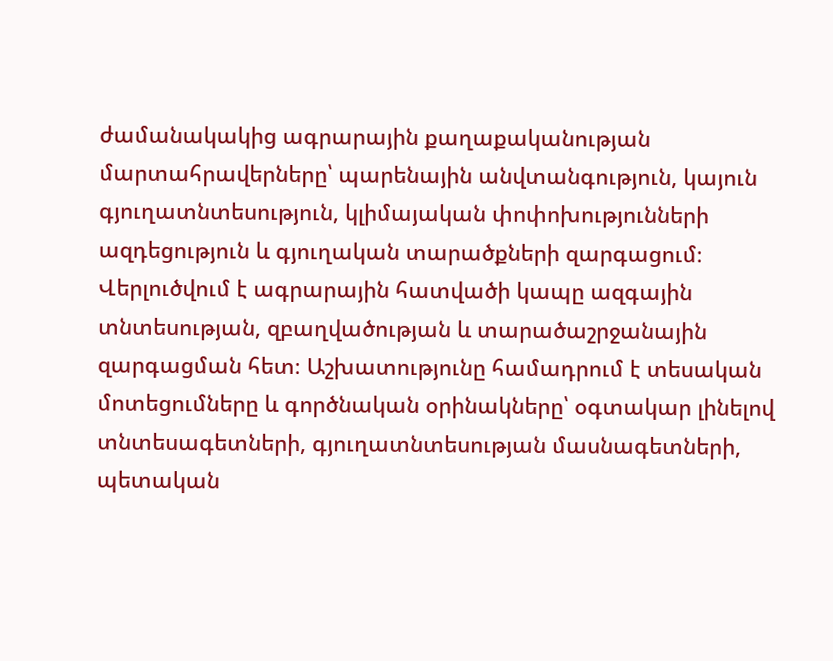ժամանակակից ագրարային քաղաքականության մարտահրավերները՝ պարենային անվտանգություն, կայուն գյուղատնտեսություն, կլիմայական փոփոխությունների ազդեցություն և գյուղական տարածքների զարգացում։ Վերլուծվում է ագրարային հատվածի կապը ազգային տնտեսության, զբաղվածության և տարածաշրջանային զարգացման հետ։ Աշխատությունը համադրում է տեսական մոտեցումները և գործնական օրինակները՝ օգտակար լինելով տնտեսագետների, գյուղատնտեսության մասնագետների, պետական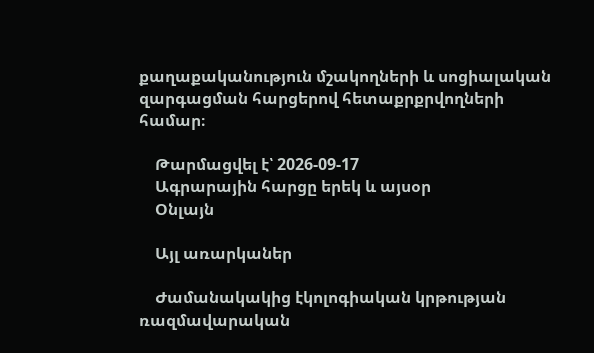քաղաքականություն մշակողների և սոցիալական զարգացման հարցերով հետաքրքրվողների համար։

    Թարմացվել է՝ 2026-09-17
    Ագրարային հարցը երեկ և այսօր
    Օնլայն

    Այլ առարկաներ

    Ժամանակակից էկոլոգիական կրթության ռազմավարական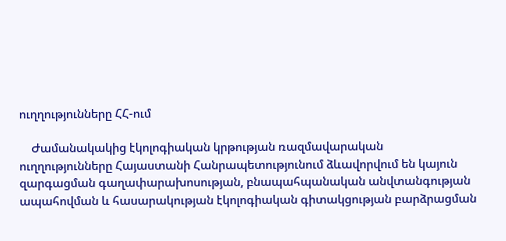ուղղությունները ՀՀ-ում

    Ժամանակակից էկոլոգիական կրթության ռազմավարական ուղղությունները Հայաստանի Հանրապետությունում ձևավորվում են կայուն զարգացման գաղափարախոսության, բնապահպանական անվտանգության ապահովման և հասարակության էկոլոգիական գիտակցության բարձրացման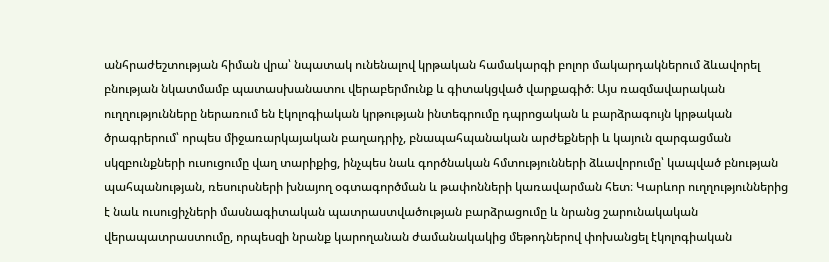անհրաժեշտության հիման վրա՝ նպատակ ունենալով կրթական համակարգի բոլոր մակարդակներում ձևավորել բնության նկատմամբ պատասխանատու վերաբերմունք և գիտակցված վարքագիծ։ Այս ռազմավարական ուղղությունները ներառում են էկոլոգիական կրթության ինտեգրումը դպրոցական և բարձրագույն կրթական ծրագրերում՝ որպես միջառարկայական բաղադրիչ, բնապահպանական արժեքների և կայուն զարգացման սկզբունքների ուսուցումը վաղ տարիքից, ինչպես նաև գործնական հմտությունների ձևավորումը՝ կապված բնության պահպանության, ռեսուրսների խնայող օգտագործման և թափոնների կառավարման հետ։ Կարևոր ուղղություններից է նաև ուսուցիչների մասնագիտական պատրաստվածության բարձրացումը և նրանց շարունակական վերապատրաստումը, որպեսզի նրանք կարողանան ժամանակակից մեթոդներով փոխանցել էկոլոգիական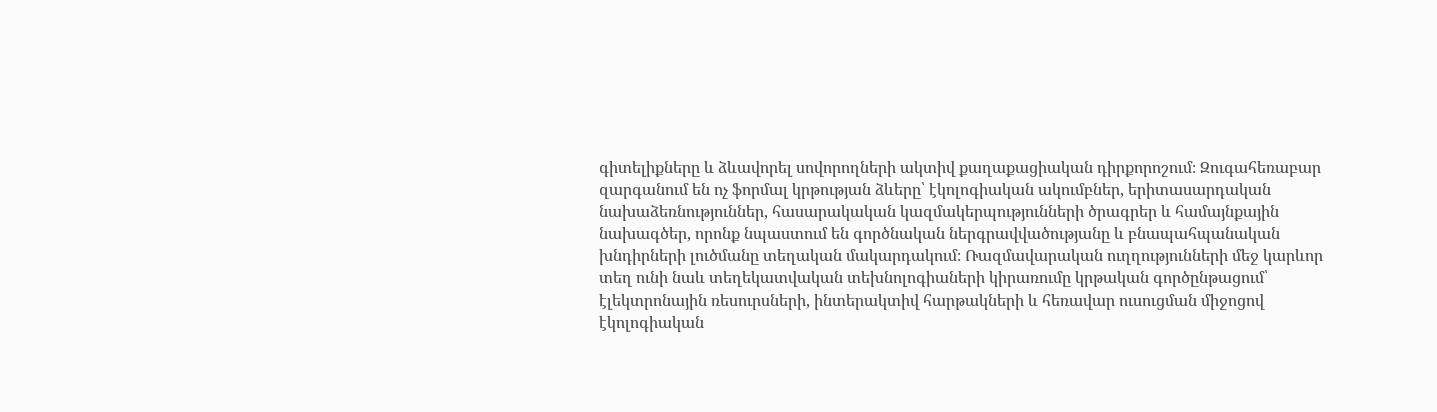գիտելիքները և ձևավորել սովորողների ակտիվ քաղաքացիական դիրքորոշում։ Զուգահեռաբար զարգանում են ոչ ֆորմալ կրթության ձևերը՝ էկոլոգիական ակումբներ, երիտասարդական նախաձեռնություններ, հասարակական կազմակերպությունների ծրագրեր և համայնքային նախագծեր, որոնք նպաստում են գործնական ներգրավվածությանը և բնապահպանական խնդիրների լուծմանը տեղական մակարդակում։ Ռազմավարական ուղղությունների մեջ կարևոր տեղ ունի նաև տեղեկատվական տեխնոլոգիաների կիրառումը կրթական գործընթացում՝ էլեկտրոնային ռեսուրսների, ինտերակտիվ հարթակների և հեռավար ուսուցման միջոցով էկոլոգիական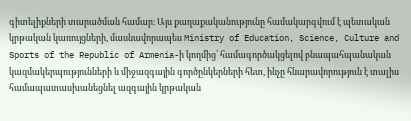գիտելիքների տարածման համար։ Այս քաղաքականությունը համակարգվում է պետական կրթական կառույցների, մասնավորապես Ministry of Education, Science, Culture and Sports of the Republic of Armenia-ի կողմից՝ համագործակցելով բնապահպանական կազմակերպությունների և միջազգային գործընկերների հետ, ինչը հնարավորություն է տալիս համապատասխանեցնել ազգային կրթական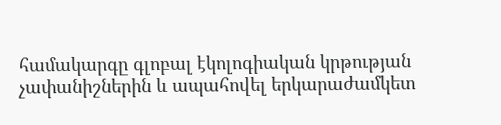համակարգը գլոբալ էկոլոգիական կրթության չափանիշներին և ապահովել երկարաժամկետ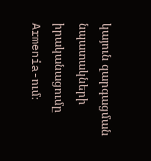կայուն զարգացման նպատակների իրականացումը Armenia-ում։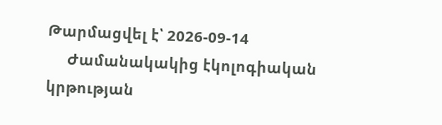Թարմացվել է՝ 2026-09-14
     Ժամանակակից էկոլոգիական կրթության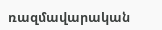ռազմավարական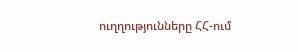ուղղությունները ՀՀ-ում